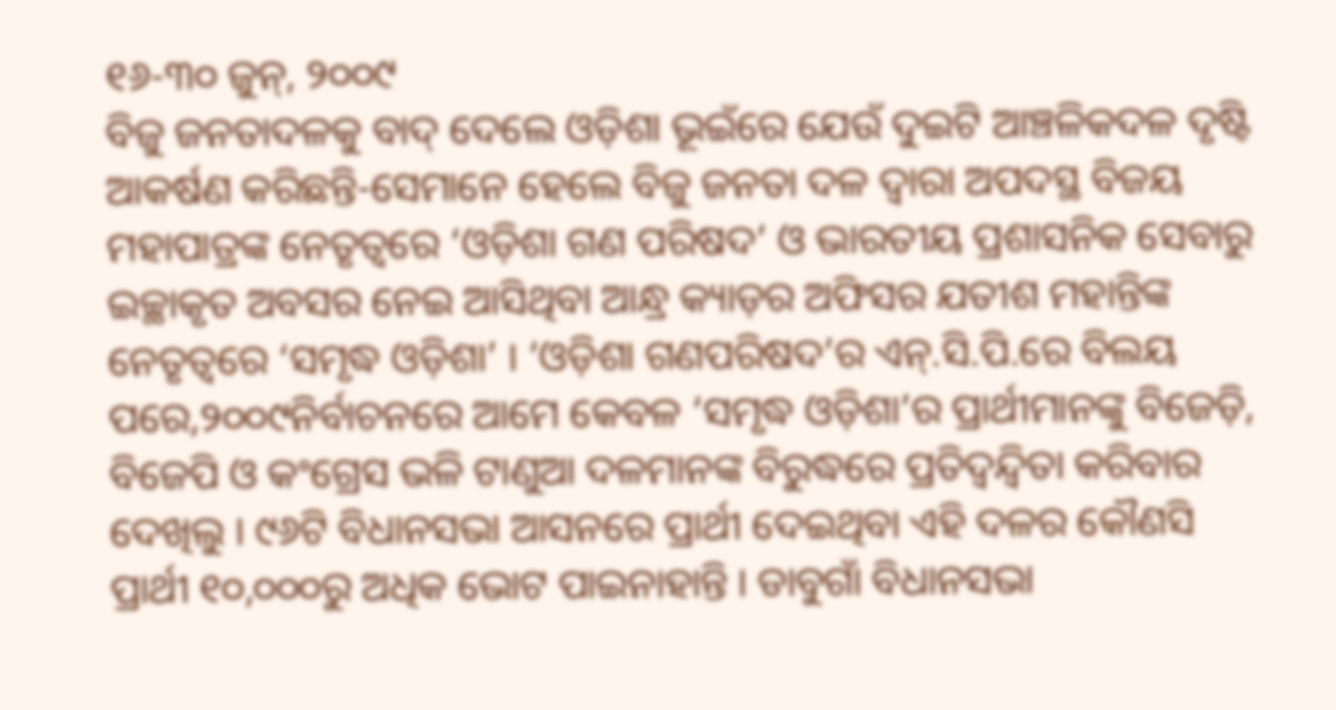୧୬-୩୦ ଜୁନ୍, ୨୦୦୯
ବିଜୁ ଜନତାଦଳକୁ ବାଦ୍ ଦେଲେ ଓଡ଼ିଶା ଭୂଇଁରେ ଯେଉଁ ଦୁଇଟି ଆଞ୍ଚଳିକଦଳ ଦୃଷ୍ଟି ଆକର୍ଷଣ କରିଛନ୍ତି-ସେମାନେ ହେଲେ ବିଜୁ ଜନତା ଦଳ ଦ୍ୱାରା ଅପଦସ୍ଥ ବିଜୟ ମହାପାତ୍ରଙ୍କ ନେତୃତ୍ୱରେ ‘ଓଡ଼ିଶା ଗଣ ପରିଷଦ’ ଓ ଭାରତୀୟ ପ୍ରଶାସନିକ ସେବାରୁ ଇଚ୍ଛାକୃତ ଅବସର ନେଇ ଆସିଥିବା ଆନ୍ଧ୍ର କ୍ୟାଡ଼ର ଅଫିସର ଯତୀଶ ମହାନ୍ତିଙ୍କ ନେତୃତ୍ୱରେ ‘ସମୃଦ୍ଧ ଓଡ଼ିଶା’ । ‘ଓଡ଼ିଶା ଗଣପରିଷଦ’ର ଏନ୍.ସି.ପି.ରେ ବିଲୟ ପରେ,୨୦୦୯ନିର୍ବାଚନରେ ଆମେ କେବଳ ‘ସମୃଦ୍ଧ ଓଡ଼ିଶା’ର ପ୍ରାର୍ଥୀମାନଙ୍କୁ ବିଜେଡ଼ି, ବିଜେପି ଓ କଂଗ୍ରେସ ଭଳି ଟାଣୁଆ ଦଳମାନଙ୍କ ବିରୁଦ୍ଧରେ ପ୍ରତିଦ୍ୱନ୍ଦ୍ୱିତା କରିବାର ଦେଖିଲୁ । ୯୬ଟି ବିଧାନସଭା ଆସନରେ ପ୍ରାର୍ଥୀ ଦେଇଥିବା ଏହି ଦଳର କୌଣସି ପ୍ରାର୍ଥୀ ୧୦,୦୦୦ରୁ ଅଧିକ ଭୋଟ ପାଇନାହାନ୍ତି । ଡାବୁଗାଁ ବିଧାନସଭା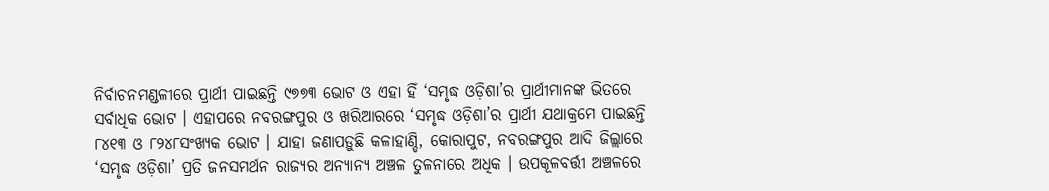ନିର୍ବାଚନମଣ୍ଡଳୀରେ ପ୍ରାର୍ଥୀ ପାଇଛନ୍ତି ୯୭୭୩ ଭୋଟ ଓ ଏହା ହିଁ ‘ସମୃଦ୍ଧ ଓଡ଼ିଶା’ର ପ୍ରାର୍ଥୀମାନଙ୍କ ଭିତରେ ସର୍ବାଧିକ ଭୋଟ । ଏହାପରେ ନବରଙ୍ଗପୁର ଓ ଖରିଆରରେ ‘ସମୃଦ୍ଧ ଓଡ଼ିଶା’ର ପ୍ରାର୍ଥୀ ଯଥାକ୍ରମେ ପାଇଛନ୍ତି ୮୪୧୩ ଓ ୮୨୪୮ସଂଖ୍ୟକ ଭୋଟ । ଯାହା ଜଣାପଡ଼ୁଛି କଳାହାଣ୍ଡି, କୋରାପୁଟ, ନବରଙ୍ଗପୁର ଆଦି ଜିଲ୍ଲାରେ ‘ସମୃଦ୍ଧ ଓଡ଼ିଶା’ ପ୍ରତି ଜନସମର୍ଥନ ରାଜ୍ୟର ଅନ୍ୟାନ୍ୟ ଅଞ୍ଚଳ ତୁଳନାରେ ଅଧିକ । ଉପକୂଳବର୍ତ୍ତୀ ଅଞ୍ଚଳରେ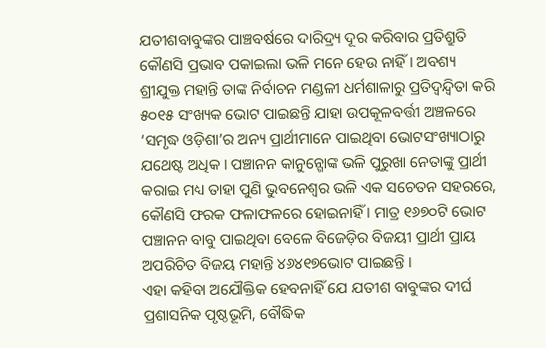ଯତୀଶବାବୁଙ୍କର ପାଞ୍ଚବର୍ଷରେ ଦାରିଦ୍ର୍ୟ ଦୂର କରିବାର ପ୍ରତିଶ୍ରୁତି କୌଣସି ପ୍ରଭାବ ପକାଇଲା ଭଳି ମନେ ହେଉ ନାହିଁ । ଅବଶ୍ୟ ଶ୍ରୀଯୁକ୍ତ ମହାନ୍ତି ତାଙ୍କ ନିର୍ବାଚନ ମଣ୍ଡଳୀ ଧର୍ମଶାଳାରୁ ପ୍ରତିଦ୍ୱନ୍ଦ୍ୱିତା କରି ୫୦୧୫ ସଂଖ୍ୟକ ଭୋଟ ପାଇଛନ୍ତି ଯାହା ଉପକୂଳବର୍ତ୍ତୀ ଅଞ୍ଚଳରେ ‘ସମୃଦ୍ଧ ଓଡ଼ିଶା’ର ଅନ୍ୟ ପ୍ରାର୍ଥୀମାନେ ପାଇଥିବା ଭୋଟସଂଖ୍ୟାଠାରୁ ଯଥେଷ୍ଟ ଅଧିକ । ପଞ୍ଚାନନ କାନୁନ୍ଗୋଙ୍କ ଭଳି ପୁରୁଖା ନେତାଙ୍କୁ ପ୍ରାର୍ଥୀ କରାଇ ମଧ୍ୟ ତାହା ପୁଣି ଭୁବନେଶ୍ୱର ଭଳି ଏକ ସଚେତନ ସହରରେ, କୌଣସି ଫରକ ଫଳାଫଳରେ ହୋଇନାହିଁ । ମାତ୍ର ୧୬୭୦ଟି ଭୋଟ ପଞ୍ଚାନନ ବାବୁ ପାଇଥିବା ବେଳେ ବିଜେଡ଼ିର ବିଜୟୀ ପ୍ରାର୍ଥୀ ପ୍ରାୟ ଅପରିଚିତ ବିଜୟ ମହାନ୍ତି ୪୬୪୧୭ଭୋଟ ପାଇଛନ୍ତି ।
ଏହା କହିବା ଅଯୌକ୍ତିକ ହେବନାହିଁ ଯେ ଯତୀଶ ବାବୁଙ୍କର ଦୀର୍ଘ ପ୍ରଶାସନିକ ପୃଷ୍ଠଭୂମି, ବୌଦ୍ଧିକ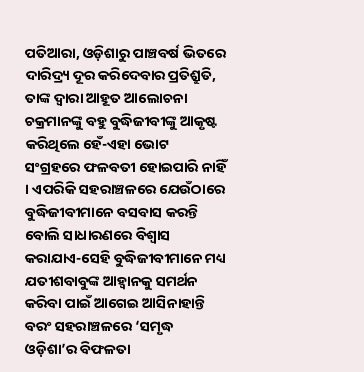ପତିଆରା, ଓଡ଼ିଶାରୁ ପାଞ୍ଚବର୍ଷ ଭିତରେ ଦାରିଦ୍ର୍ୟ ଦୂର କରିଦେବାର ପ୍ରତିଶ୍ରୁତି, ତାଙ୍କ ଦ୍ୱାରା ଆହୂତ ଆଲୋଚନା ଚକ୍ରମାନଙ୍କୁ ବହୁ ବୁଦ୍ଧିଜୀବୀଙ୍କୁ ଆକୃଷ୍ଟ କରିଥିଲେ ହେଁ-ଏହା ଭୋଟ ସଂଗ୍ରହରେ ଫଳବତୀ ହୋଇପାରି ନାହିଁ । ଏପରିକି ସହରାଞ୍ଚଳରେ ଯେଉଁଠାରେ ବୁଦ୍ଧିଜୀବୀମାନେ ବସବାସ କରନ୍ତି ବୋଲି ସାଧାରଣରେ ବିଶ୍ୱାସ କରାଯାଏ-ସେହି ବୁଦ୍ଧିଜୀବୀମାନେ ମଧ୍ୟ ଯତୀଶବାବୁଙ୍କ ଆହ୍ୱାନକୁ ସମର୍ଥନ କରିବା ପାଇଁ ଆଗେଇ ଆସିନାହାନ୍ତି ବରଂ ସହରାଞ୍ଚଳରେ ‘ସମୃଦ୍ଧ ଓଡ଼ିଶା’ର ବିଫଳତା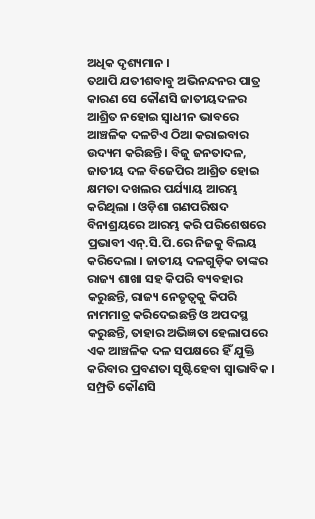ଅଧିକ ଦୃଶ୍ୟମାନ ।
ତଥାପି ଯତୀଶବାବୁ ଅଭିନନ୍ଦନର ପାତ୍ର କାରଣ ସେ କୌଣସି ଜାତୀୟଦଳର ଆଶ୍ରିତ ନହୋଇ ସ୍ୱାଧୀନ ଭାବରେ ଆଞ୍ଚଳିକ ଦଳଟିଏ ଠିଆ କରାଇବାର ଉଦ୍ୟମ କରିଛନ୍ତି । ବିଜୁ ଜନତାଦଳ, ଜାତୀୟ ଦଳ ବିଜେପିର ଆଶ୍ରିତ ହୋଇ କ୍ଷମତା ଦଖଲର ପର୍ଯ୍ୟାୟ ଆରମ୍ଭ କରିଥିଲା । ଓଡ଼ିଶା ଗଣପରିଷଦ ବିନାଶ୍ରୟରେ ଆରମ୍ଭ କରି ପରିଶେଷରେ ପ୍ରଭାବୀ ଏନ୍.ସି.ପି.ରେ ନିଜକୁ ବିଲୟ କରିଦେଲା । ଜାତୀୟ ଦଳଗୁଡ଼ିକ ତାଙ୍କର ରାଜ୍ୟ ଶାଖା ସହ କିପରି ବ୍ୟବହାର କରୁଛନ୍ତି, ରାଜ୍ୟ ନେତୃତ୍ୱକୁ କିପରି ନାମମାତ୍ର କରିଦେଇଛନ୍ତି ଓ ଅପଦସ୍ଥ କରୁଛନ୍ତି, ତାହାର ଅଭିଜ୍ଞତା ହେଲାପରେ ଏକ ଆଞ୍ଚଳିକ ଦଳ ସପକ୍ଷରେ ହିଁ ଯୁକ୍ତି କରିବାର ପ୍ରବଣତା ସୃଷ୍ଟିହେବା ସ୍ୱାଭାବିକ । ସମ୍ପ୍ରତି କୌଣସି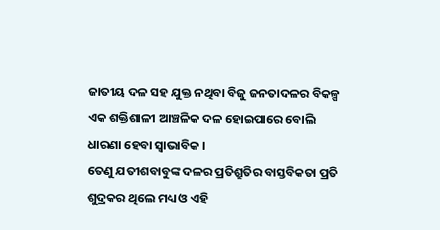ଜାତୀୟ ଦଳ ସହ ଯୁକ୍ତ ନଥିବା ବିଜୁ ଜନତାଦଳର ବିକଳ୍ପ ଏକ ଶକ୍ତିଶାଳୀ ଆଞ୍ଚଳିକ ଦଳ ହୋଇପାରେ ବୋଲି ଧାରଣା ହେବା ସ୍ୱାଭାବିକ ।
ତେଣୁ ଯତୀଶବାବୁଙ୍କ ଦଳର ପ୍ରତିଶ୍ରୁତିର ବାସ୍ତବିକତା ପ୍ରତି ଶୁଦ୍ରକର ଥିଲେ ମଧ୍ୟ ଓ ଏହି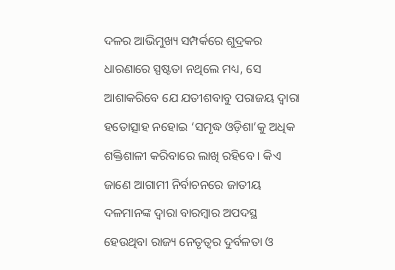ଦଳର ଆଭିମୁଖ୍ୟ ସମ୍ପର୍କରେ ଶୁଦ୍ରକର ଧାରଣାରେ ସ୍ପଷ୍ଟତା ନଥିଲେ ମଧ୍ୟ, ସେ ଆଶାକରିବେ ଯେ ଯତୀଶବାବୁ ପରାଜୟ ଦ୍ୱାରା ହତୋତ୍ସାହ ନହୋଇ ‘ସମୃଦ୍ଧ ଓଡ଼ିଶା’କୁ ଅଧିକ ଶକ୍ତିଶାଳୀ କରିବାରେ ଲାଖି ରହିବେ । କିଏ ଜାଣେ ଆଗାମୀ ନିର୍ବାଚନରେ ଜାତୀୟ ଦଳମାନଙ୍କ ଦ୍ୱାରା ବାରମ୍ବାର ଅପଦସ୍ଥ ହେଉଥିବା ରାଜ୍ୟ ନେତୃତ୍ୱର ଦୁର୍ବଳତା ଓ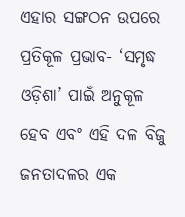ଏହାର ସଙ୍ଗଠନ ଉପରେ ପ୍ରତିକୂଳ ପ୍ରଭାବ- ‘ସମୃଦ୍ଧ ଓଡ଼ିଶା’ ପାଇଁ ଅନୁକୂଳ ହେବ ଏବଂ ଏହି ଦଳ ବିଜୁ ଜନତାଦଳର ଏକ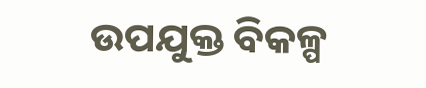ଉପଯୁକ୍ତ ବିକଳ୍ପ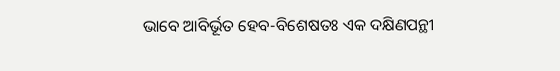ଭାବେ ଆବିର୍ଭୂତ ହେବ-ବିଶେଷତଃ ଏକ ଦକ୍ଷିଣପନ୍ଥୀ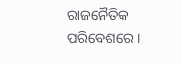ରାଜନୈତିକ ପରିବେଶରେ ।